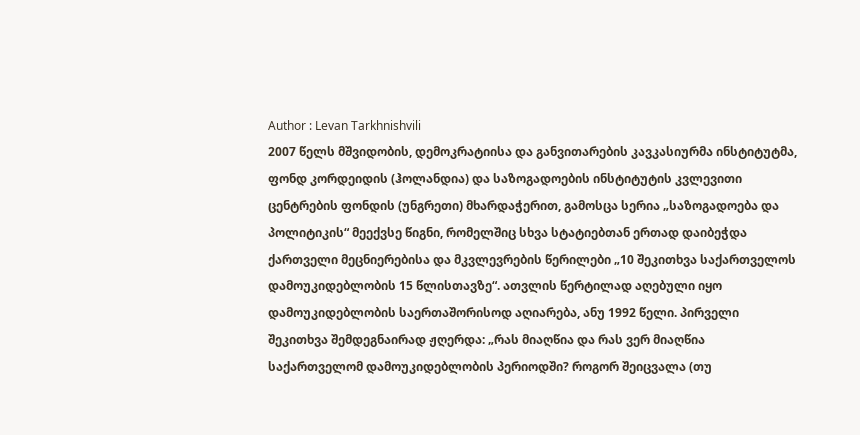Author : Levan Tarkhnishvili
2007 წელს მშვიდობის, დემოკრატიისა და განვითარების კავკასიურმა ინსტიტუტმა, ფონდ კორდეიდის (ჰოლანდია) და საზოგადოების ინსტიტუტის კვლევითი ცენტრების ფონდის (უნგრეთი) მხარდაჭერით, გამოსცა სერია „საზოგადოება და პოლიტიკის“ მეექვსე წიგნი, რომელშიც სხვა სტატიებთან ერთად დაიბეჭდა ქართველი მეცნიერებისა და მკვლევრების წერილები „10 შეკითხვა საქართველოს დამოუკიდებლობის 15 წლისთავზე“. ათვლის წერტილად აღებული იყო დამოუკიდებლობის საერთაშორისოდ აღიარება, ანუ 1992 წელი. პირველი შეკითხვა შემდეგნაირად ჟღერდა: „რას მიაღწია და რას ვერ მიაღწია საქართველომ დამოუკიდებლობის პერიოდში? როგორ შეიცვალა (თუ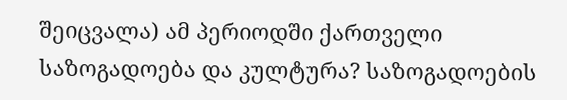შეიცვალა) ამ პერიოდში ქართველი საზოგადოება და კულტურა? საზოგადოების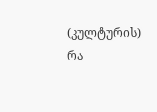(კულტურის) რა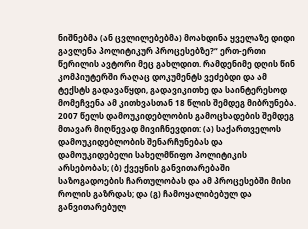ნიშნებმა (ან ცვლილებებმა) მოახდინა ყველაზე დიდი გავლენა პოლიტიკურ პროცესებზე?“ ერთ-ერთი წერილის ავტორი მეც გახლდით. რამდენიმე დღის წინ კომპიუტერში რაღაც დოკუმენტს ვეძებდი და ამ ტექსტს გადავაწყდი, გადავიკითხე და საინტერესოდ მომეჩვენა ამ კითხვასთან 18 წლის შემდეგ მიბრუნება.
2007 წელს დამოუკიდებლობის გამოცხადების შემდეგ მთავარ მიღწევად მივიჩნევდით: (ა) საქართველოს დამოუკიდებლობის შენარჩუნებას და დამოუკიდებელი სახელმწიფო პოლიტიკის არსებობას; (ბ) ქვეყნის განვითარებაში საზოგადოების ჩართულობას და ამ პროცესებში მისი როლის გაზრდას; და (გ) ჩამოყალიბებულ და განვითარებულ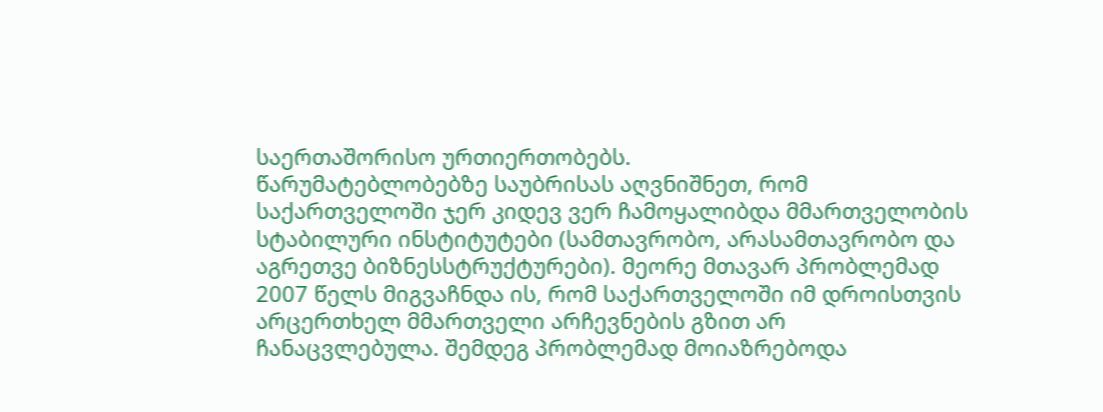საერთაშორისო ურთიერთობებს.
წარუმატებლობებზე საუბრისას აღვნიშნეთ, რომ საქართველოში ჯერ კიდევ ვერ ჩამოყალიბდა მმართველობის სტაბილური ინსტიტუტები (სამთავრობო, არასამთავრობო და აგრეთვე ბიზნესსტრუქტურები). მეორე მთავარ პრობლემად 2007 წელს მიგვაჩნდა ის, რომ საქართველოში იმ დროისთვის არცერთხელ მმართველი არჩევნების გზით არ ჩანაცვლებულა. შემდეგ პრობლემად მოიაზრებოდა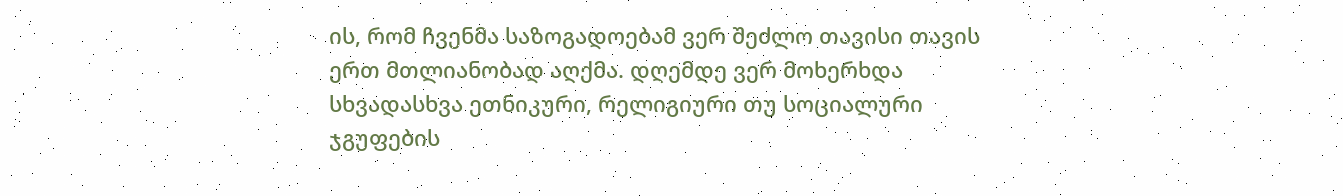ის, რომ ჩვენმა საზოგადოებამ ვერ შეძლო თავისი თავის ერთ მთლიანობად აღქმა. დღემდე ვერ მოხერხდა სხვადასხვა ეთნიკური, რელიგიური თუ სოციალური ჯგუფების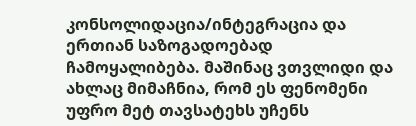კონსოლიდაცია/ინტეგრაცია და ერთიან საზოგადოებად ჩამოყალიბება. მაშინაც ვთვლიდი და ახლაც მიმაჩნია, რომ ეს ფენომენი უფრო მეტ თავსატეხს უჩენს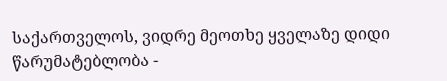საქართველოს, ვიდრე მეოთხე ყველაზე დიდი წარუმატებლობა -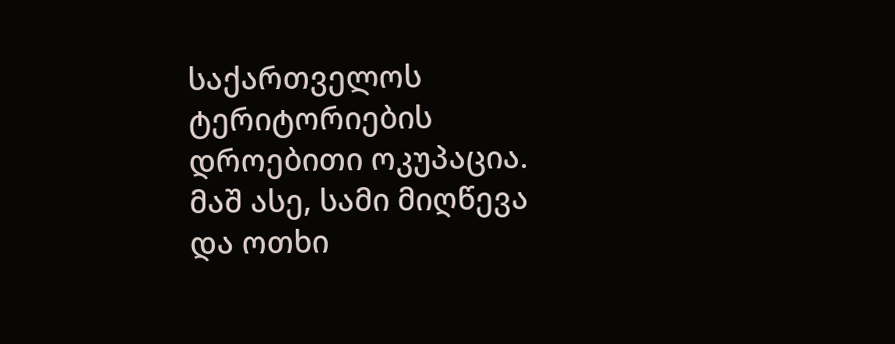საქართველოს ტერიტორიების დროებითი ოკუპაცია.
მაშ ასე, სამი მიღწევა და ოთხი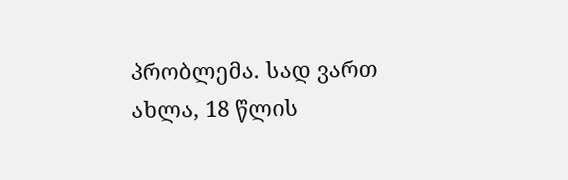პრობლემა. სად ვართ ახლა, 18 წლის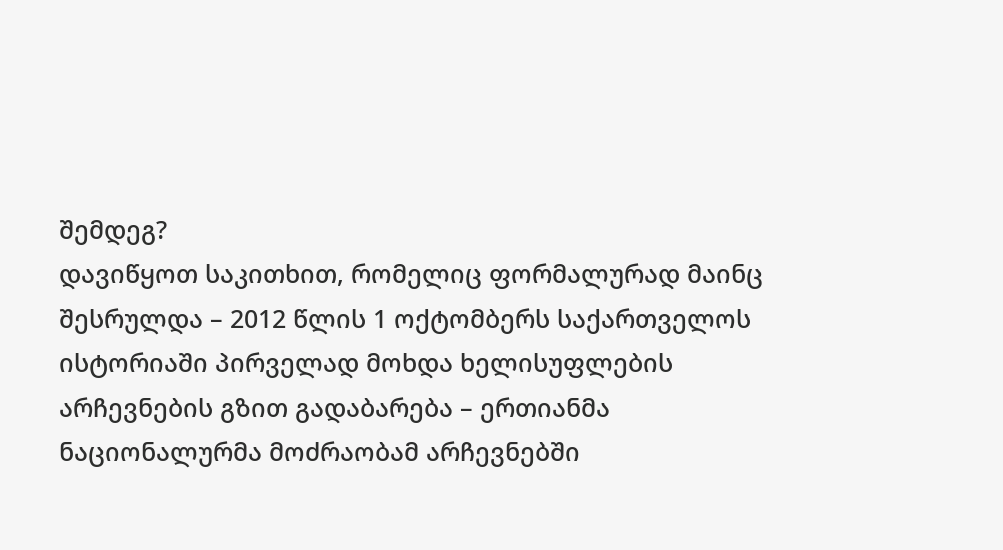შემდეგ?
დავიწყოთ საკითხით, რომელიც ფორმალურად მაინც შესრულდა – 2012 წლის 1 ოქტომბერს საქართველოს ისტორიაში პირველად მოხდა ხელისუფლების არჩევნების გზით გადაბარება – ერთიანმა ნაციონალურმა მოძრაობამ არჩევნებში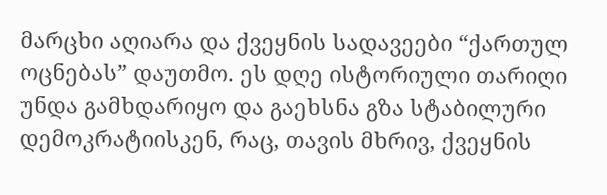მარცხი აღიარა და ქვეყნის სადავეები “ქართულ ოცნებას” დაუთმო. ეს დღე ისტორიული თარიღი უნდა გამხდარიყო და გაეხსნა გზა სტაბილური დემოკრატიისკენ, რაც, თავის მხრივ, ქვეყნის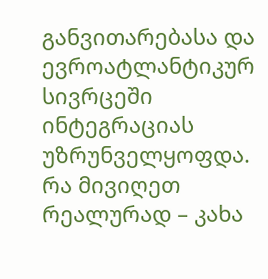განვითარებასა და ევროატლანტიკურ სივრცეში ინტეგრაციას უზრუნველყოფდა.
რა მივიღეთ რეალურად – კახა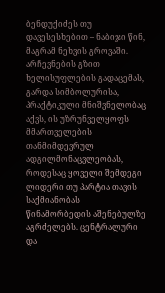ბენდუქიძეს თუ დავესესხებით – ნაბიჯი წინ, მაგრამ ნეხვის გროვაში. არჩევნების გზით ხელისუფლების გადაცემას, გარდა სიმბოლურისა, პრაქტიკული მნიშვნელობაც აქვს, ის უზრუნველყოფს მმართველების თანმიმდევრულ ადგილმონაცვლეობას, როდესაც ყოველი შემდეგი ლიდერი თუ პარტია თავის საქმიანობას წინამორბედის აშენებულზე აგრძელებს. ცენტრალური და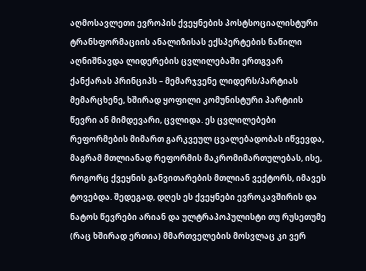აღმოსავლეთი ევროპის ქვეყნების პოსტსოციალისტური ტრანსფორმაციის ანალიზისას ექსპერტების ნაწილი აღნიშნავდა ლიდერების ცვლილებაში ერთგვარ ქანქარას პრინციპს – მემარჯვენე ლიდერს/პარტიას მემარცხენე, ხშირად ყოფილი კომუნისტური პარტიის წევრი ან მიმდევარი, ცვლიდა. ეს ცვლილებები რეფორმების მიმართ გარკვეულ ცვალებადობას იწვევდა, მაგრამ მთლიანად რეფორმის მაკრომიმართულებას, ისე, როგორც ქვეყნის განვითარების მთლიან ვექტორს, იმავეს ტოვებდა. შედეგად, დღეს ეს ქვეყნები ევროკავშირის და ნატოს წევრები არიან და ულტრაპოპულისტი თუ რუსეთუმე (რაც ხშირად ერთია) მმართველების მოსვლაც კი ვერ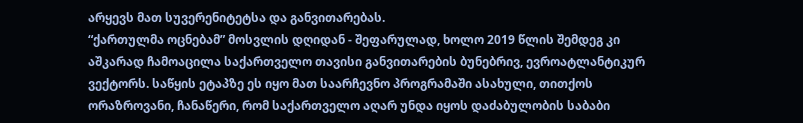არყევს მათ სუვერენიტეტსა და განვითარებას.
“ქართულმა ოცნებამ” მოსვლის დღიდან - შეფარულად, ხოლო 2019 წლის შემდეგ კი აშკარად ჩამოაცილა საქართველო თავისი განვითარების ბუნებრივ, ევროატლანტიკურ ვექტორს. საწყის ეტაპზე ეს იყო მათ საარჩევნო პროგრამაში ასახული, თითქოს ორაზროვანი, ჩანაწერი, რომ საქართველო აღარ უნდა იყოს დაძაბულობის საბაბი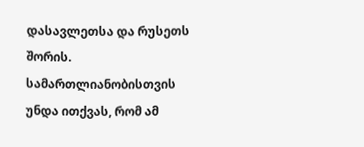დასავლეთსა და რუსეთს შორის. სამართლიანობისთვის უნდა ითქვას, რომ ამ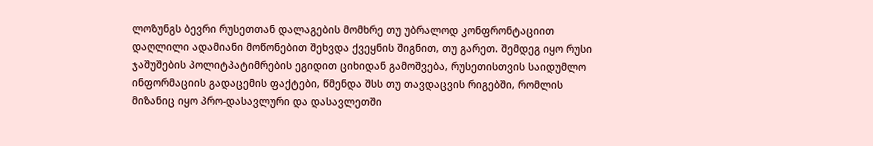ლოზუნგს ბევრი რუსეთთან დალაგების მომხრე თუ უბრალოდ კონფრონტაციით დაღლილი ადამიანი მოწონებით შეხვდა ქვეყნის შიგნით, თუ გარეთ. შემდეგ იყო რუსი ჯაშუშების პოლიტპატიმრების ეგიდით ციხიდან გამოშვება, რუსეთისთვის საიდუმლო ინფორმაციის გადაცემის ფაქტები, წმენდა შსს თუ თავდაცვის რიგებში, რომლის მიზანიც იყო პრო-დასავლური და დასავლეთში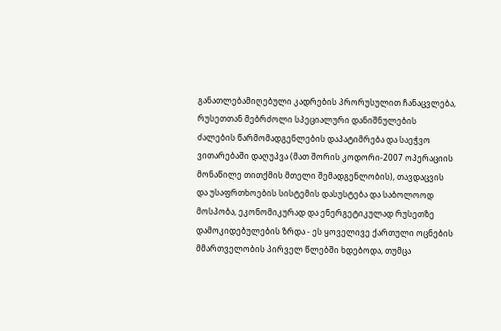განათლებამიღებული კადრების პრორუსულით ჩანაცვლება, რუსეთთან მებრძოლი სპეციალური დანიშნულების ძალების წარმომადგენლების დაპატიმრება და საეჭვო ვითარებაში დაღუპვა (მათ შორის კოდორი-2007 ოპერაციის მონაწილე თითქმის მთელი შემადგენლობის), თავდაცვის და უსაფრთხოების სისტემის დასუსტება და საბოლოოდ მოსპობა, ეკონომიკურად და ენერგეტიკულად რუსეთზე დამოკიდებულების ზრდა - ეს ყოველივე ქართული ოცნების მმართველობის პირველ წლებში ხდებოდა, თუმცა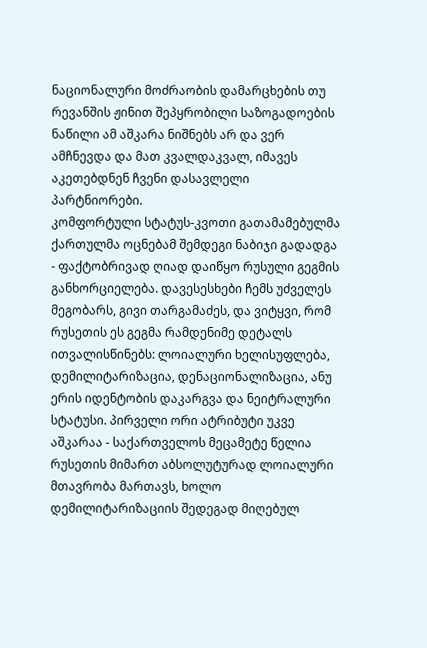ნაციონალური მოძრაობის დამარცხების თუ რევანშის ჟინით შეპყრობილი საზოგადოების ნაწილი ამ აშკარა ნიშნებს არ და ვერ ამჩნევდა და მათ კვალდაკვალ, იმავეს აკეთებდნენ ჩვენი დასავლელი პარტნიორები.
კომფორტული სტატუს-კვოთი გათამამებულმა ქართულმა ოცნებამ შემდეგი ნაბიჯი გადადგა - ფაქტობრივად ღიად დაიწყო რუსული გეგმის განხორციელება. დავესესხები ჩემს უძველეს მეგობარს, გივი თარგამაძეს, და ვიტყვი, რომ რუსეთის ეს გეგმა რამდენიმე დეტალს ითვალისწინებს: ლოიალური ხელისუფლება, დემილიტარიზაცია, დენაციონალიზაცია, ანუ ერის იდენტობის დაკარგვა და ნეიტრალური სტატუსი. პირველი ორი ატრიბუტი უკვე აშკარაა - საქართველოს მეცამეტე წელია რუსეთის მიმართ აბსოლუტურად ლოიალური მთავრობა მართავს, ხოლო დემილიტარიზაციის შედეგად მიღებულ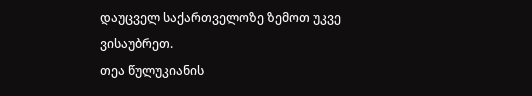დაუცველ საქართველოზე ზემოთ უკვე ვისაუბრეთ.
თეა წულუკიანის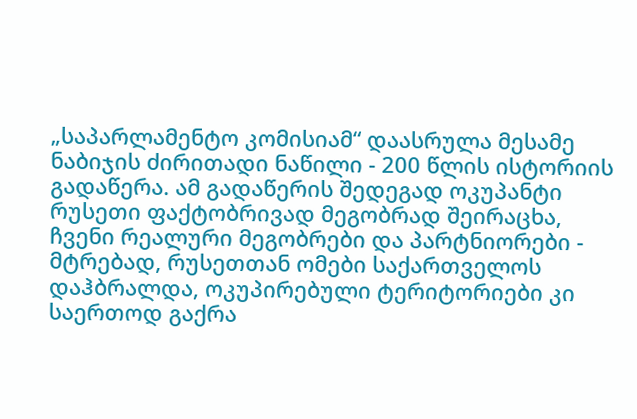„საპარლამენტო კომისიამ“ დაასრულა მესამე ნაბიჯის ძირითადი ნაწილი - 200 წლის ისტორიის გადაწერა. ამ გადაწერის შედეგად ოკუპანტი რუსეთი ფაქტობრივად მეგობრად შეირაცხა, ჩვენი რეალური მეგობრები და პარტნიორები - მტრებად, რუსეთთან ომები საქართველოს დაჰბრალდა, ოკუპირებული ტერიტორიები კი საერთოდ გაქრა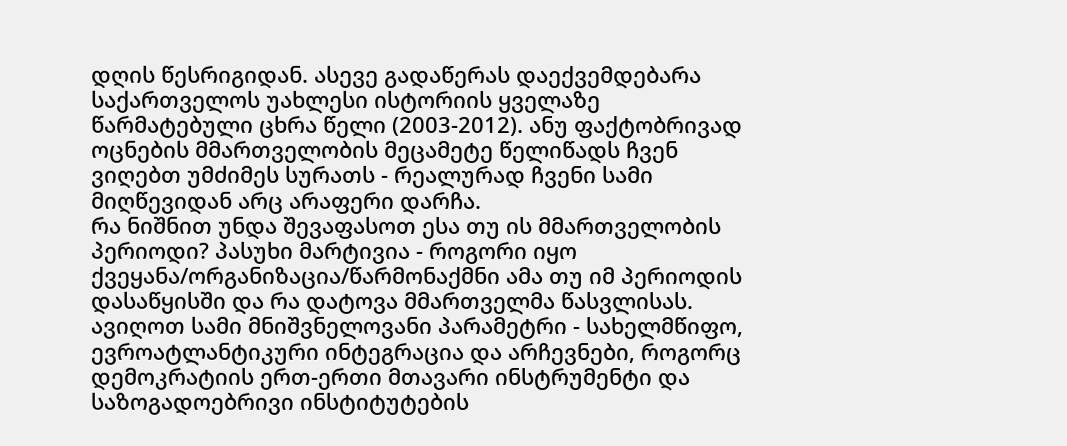დღის წესრიგიდან. ასევე გადაწერას დაექვემდებარა საქართველოს უახლესი ისტორიის ყველაზე წარმატებული ცხრა წელი (2003-2012). ანუ ფაქტობრივად ოცნების მმართველობის მეცამეტე წელიწადს ჩვენ ვიღებთ უმძიმეს სურათს - რეალურად ჩვენი სამი მიღწევიდან არც არაფერი დარჩა.
რა ნიშნით უნდა შევაფასოთ ესა თუ ის მმართველობის პერიოდი? პასუხი მარტივია - როგორი იყო ქვეყანა/ორგანიზაცია/წარმონაქმნი ამა თუ იმ პერიოდის დასაწყისში და რა დატოვა მმართველმა წასვლისას.
ავიღოთ სამი მნიშვნელოვანი პარამეტრი - სახელმწიფო, ევროატლანტიკური ინტეგრაცია და არჩევნები, როგორც დემოკრატიის ერთ-ერთი მთავარი ინსტრუმენტი და საზოგადოებრივი ინსტიტუტების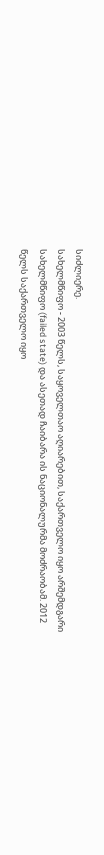სიძლიერე.
სახელმწიფო - 2003 წელს, საყოველთაო აღიარებით, საქართველო იყო არშემდგარი სახელმწიფო (failed state) და ასეთად ჩაიბარა ის ნაციონალურმა მოძრაობამ. 2012 წელს საქართველო იყო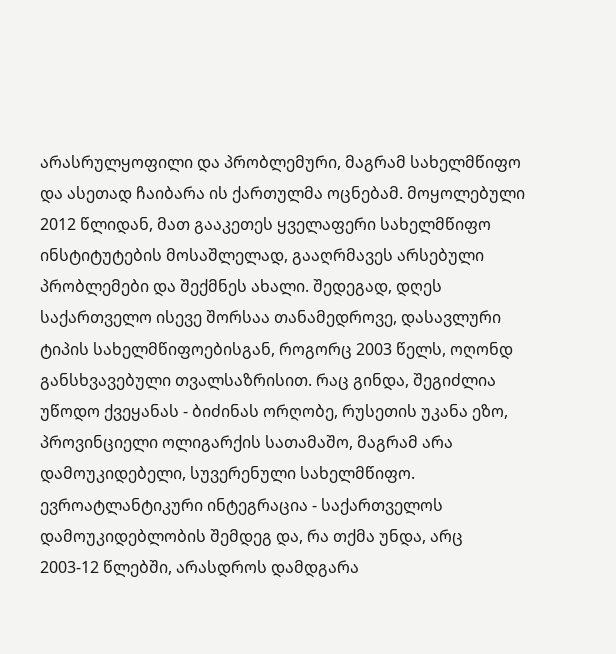არასრულყოფილი და პრობლემური, მაგრამ სახელმწიფო და ასეთად ჩაიბარა ის ქართულმა ოცნებამ. მოყოლებული 2012 წლიდან, მათ გააკეთეს ყველაფერი სახელმწიფო ინსტიტუტების მოსაშლელად, გააღრმავეს არსებული პრობლემები და შექმნეს ახალი. შედეგად, დღეს საქართველო ისევე შორსაა თანამედროვე, დასავლური ტიპის სახელმწიფოებისგან, როგორც 2003 წელს, ოღონდ განსხვავებული თვალსაზრისით. რაც გინდა, შეგიძლია უწოდო ქვეყანას - ბიძინას ორღობე, რუსეთის უკანა ეზო, პროვინციელი ოლიგარქის სათამაშო, მაგრამ არა დამოუკიდებელი, სუვერენული სახელმწიფო.
ევროატლანტიკური ინტეგრაცია - საქართველოს დამოუკიდებლობის შემდეგ და, რა თქმა უნდა, არც 2003-12 წლებში, არასდროს დამდგარა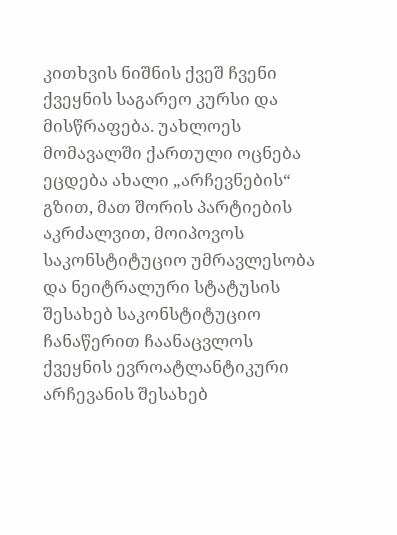კითხვის ნიშნის ქვეშ ჩვენი ქვეყნის საგარეო კურსი და მისწრაფება. უახლოეს მომავალში ქართული ოცნება ეცდება ახალი „არჩევნების“ გზით, მათ შორის პარტიების აკრძალვით, მოიპოვოს საკონსტიტუციო უმრავლესობა და ნეიტრალური სტატუსის შესახებ საკონსტიტუციო ჩანაწერით ჩაანაცვლოს ქვეყნის ევროატლანტიკური არჩევანის შესახებ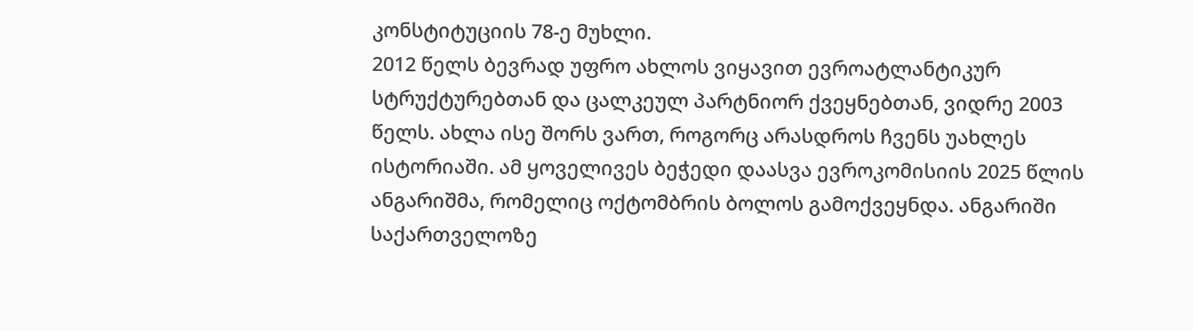კონსტიტუციის 78-ე მუხლი.
2012 წელს ბევრად უფრო ახლოს ვიყავით ევროატლანტიკურ სტრუქტურებთან და ცალკეულ პარტნიორ ქვეყნებთან, ვიდრე 2003 წელს. ახლა ისე შორს ვართ, როგორც არასდროს ჩვენს უახლეს ისტორიაში. ამ ყოველივეს ბეჭედი დაასვა ევროკომისიის 2025 წლის ანგარიშმა, რომელიც ოქტომბრის ბოლოს გამოქვეყნდა. ანგარიში საქართველოზე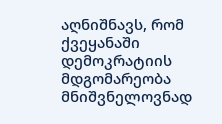აღნიშნავს, რომ ქვეყანაში დემოკრატიის მდგომარეობა მნიშვნელოვნად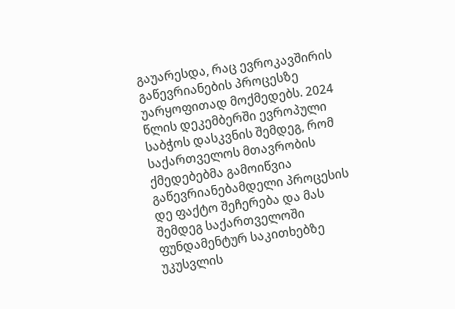გაუარესდა, რაც ევროკავშირის გაწევრიანების პროცესზე უარყოფითად მოქმედებს. 2024 წლის დეკემბერში ევროპული საბჭოს დასკვნის შემდეგ, რომ საქართველოს მთავრობის ქმედებებმა გამოიწვია გაწევრიანებამდელი პროცესის დე ფაქტო შეჩერება და მას შემდეგ საქართველოში ფუნდამენტურ საკითხებზე უკუსვლის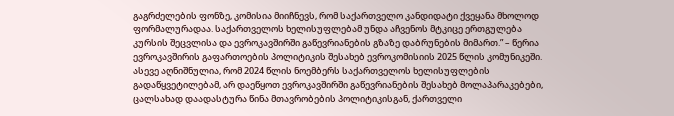გაგრძელების ფონზე, კომისია მიიჩნევს, რომ საქართველო კანდიდატი ქვეყანა მხოლოდ ფორმალურადაა. საქართველოს ხელისუფლებამ უნდა აჩვენოს მტკიცე ერთგულება კურსის შეცვლისა და ევროკავშირში გაწევრიანების გზაზე დაბრუნების მიმართ.” – წერია ევროკავშირის გაფართოების პოლიტიკის შესახებ ევროკომისიის 2025 წლის კომუნიკეში. ასევე აღნიშნულია, რომ 2024 წლის ნოემბერს საქართველოს ხელისუფლების გადაწყვეტილებამ, არ დაეწყოთ ევროკავშირში გაწევრიანების შესახებ მოლაპარაკებები, ცალსახად დაადასტურა წინა მთავრობების პოლიტიკისგან, ქართველი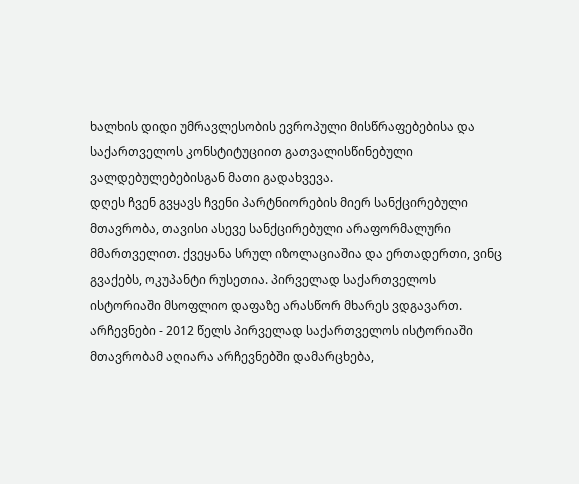ხალხის დიდი უმრავლესობის ევროპული მისწრაფებებისა და საქართველოს კონსტიტუციით გათვალისწინებული ვალდებულებებისგან მათი გადახვევა.
დღეს ჩვენ გვყავს ჩვენი პარტნიორების მიერ სანქცირებული მთავრობა, თავისი ასევე სანქცირებული არაფორმალური მმართველით. ქვეყანა სრულ იზოლაციაშია და ერთადერთი, ვინც გვაქებს, ოკუპანტი რუსეთია. პირველად საქართველოს ისტორიაში მსოფლიო დაფაზე არასწორ მხარეს ვდგავართ.
არჩევნები - 2012 წელს პირველად საქართველოს ისტორიაში მთავრობამ აღიარა არჩევნებში დამარცხება,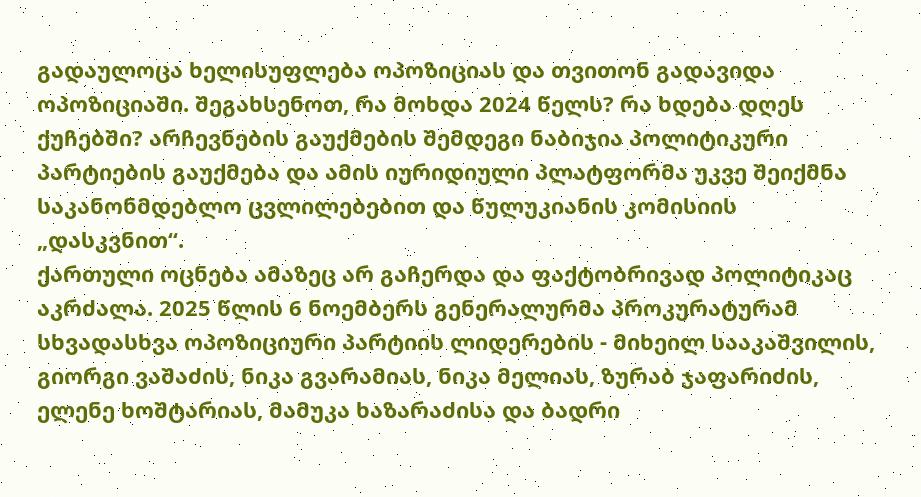გადაულოცა ხელისუფლება ოპოზიციას და თვითონ გადავიდა ოპოზიციაში. შეგახსენოთ, რა მოხდა 2024 წელს? რა ხდება დღეს ქუჩებში? არჩევნების გაუქმების შემდეგი ნაბიჯია პოლიტიკური პარტიების გაუქმება და ამის იურიდიული პლატფორმა უკვე შეიქმნა საკანონმდებლო ცვლილებებით და წულუკიანის კომისიის „დასკვნით“.
ქართული ოცნება ამაზეც არ გაჩერდა და ფაქტობრივად პოლიტიკაც აკრძალა. 2025 წლის 6 ნოემბერს გენერალურმა პროკურატურამ სხვადასხვა ოპოზიციური პარტიის ლიდერების - მიხეილ სააკაშვილის, გიორგი ვაშაძის, ნიკა გვარამიას, ნიკა მელიას, ზურაბ ჯაფარიძის, ელენე ხოშტარიას, მამუკა ხაზარაძისა და ბადრი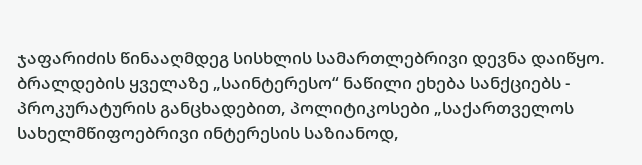ჯაფარიძის წინააღმდეგ სისხლის სამართლებრივი დევნა დაიწყო. ბრალდების ყველაზე „საინტერესო“ ნაწილი ეხება სანქციებს - პროკურატურის განცხადებით, პოლიტიკოსები „საქართველოს სახელმწიფოებრივი ინტერესის საზიანოდ,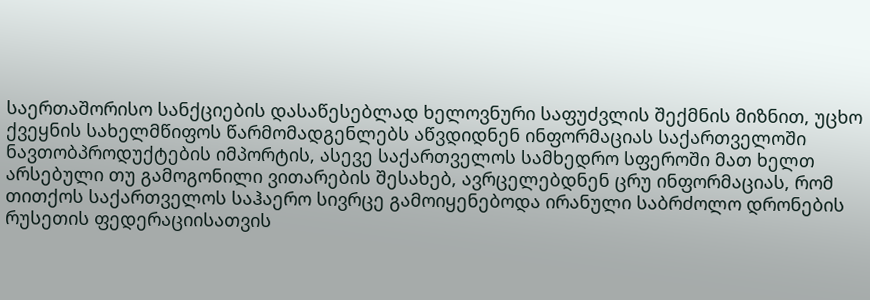საერთაშორისო სანქციების დასაწესებლად ხელოვნური საფუძვლის შექმნის მიზნით, უცხო ქვეყნის სახელმწიფოს წარმომადგენლებს აწვდიდნენ ინფორმაციას საქართველოში ნავთობპროდუქტების იმპორტის, ასევე საქართველოს სამხედრო სფეროში მათ ხელთ არსებული თუ გამოგონილი ვითარების შესახებ, ავრცელებდნენ ცრუ ინფორმაციას, რომ თითქოს საქართველოს საჰაერო სივრცე გამოიყენებოდა ირანული საბრძოლო დრონების რუსეთის ფედერაციისათვის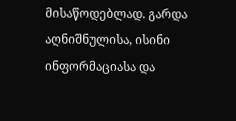მისაწოდებლად. გარდა აღნიშნულისა, ისინი ინფორმაციასა და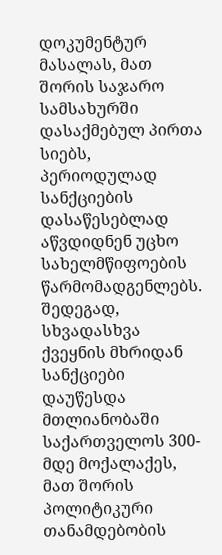დოკუმენტურ მასალას, მათ შორის საჯარო სამსახურში დასაქმებულ პირთა სიებს, პერიოდულად სანქციების დასაწესებლად აწვდიდნენ უცხო სახელმწიფოების წარმომადგენლებს. შედეგად, სხვადასხვა ქვეყნის მხრიდან სანქციები დაუწესდა მთლიანობაში საქართველოს 300-მდე მოქალაქეს, მათ შორის პოლიტიკური თანამდებობის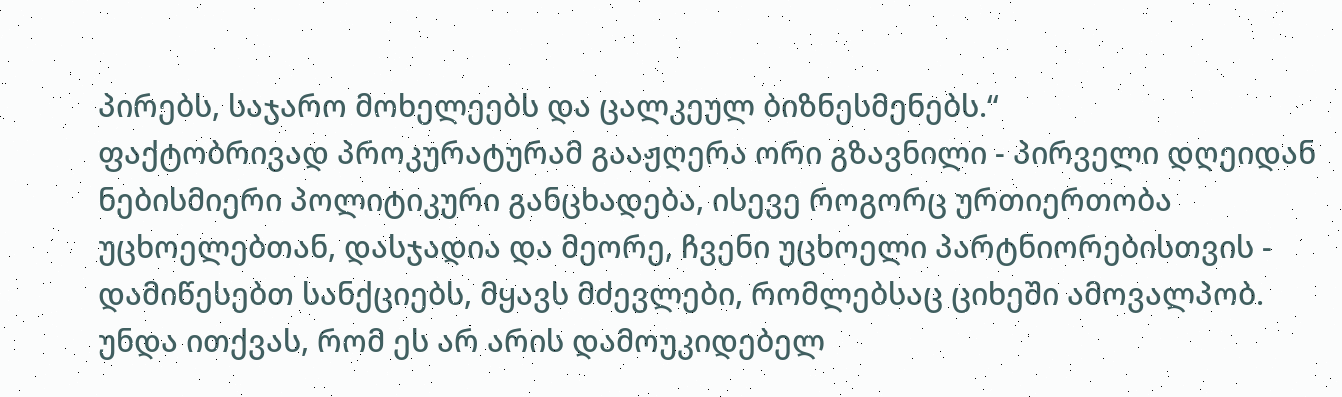პირებს, საჯარო მოხელეებს და ცალკეულ ბიზნესმენებს.“
ფაქტობრივად პროკურატურამ გააჟღერა ორი გზავნილი - პირველი დღეიდან ნებისმიერი პოლიტიკური განცხადება, ისევე როგორც ურთიერთობა უცხოელებთან, დასჯადია და მეორე, ჩვენი უცხოელი პარტნიორებისთვის - დამიწესებთ სანქციებს, მყავს მძევლები, რომლებსაც ციხეში ამოვალპობ.
უნდა ითქვას, რომ ეს არ არის დამოუკიდებელ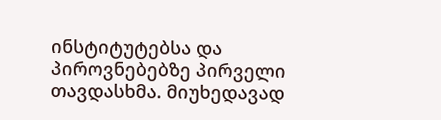ინსტიტუტებსა და პიროვნებებზე პირველი თავდასხმა. მიუხედავად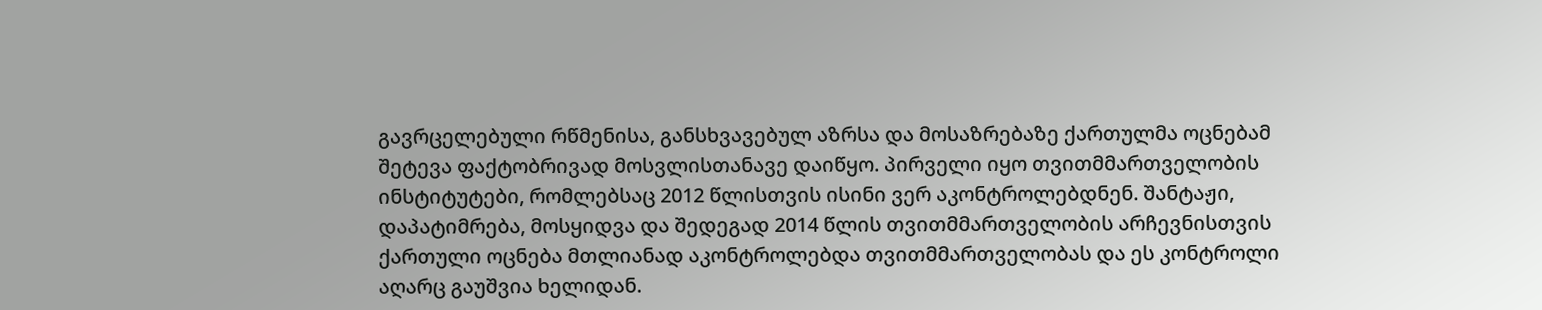გავრცელებული რწმენისა, განსხვავებულ აზრსა და მოსაზრებაზე ქართულმა ოცნებამ შეტევა ფაქტობრივად მოსვლისთანავე დაიწყო. პირველი იყო თვითმმართველობის ინსტიტუტები, რომლებსაც 2012 წლისთვის ისინი ვერ აკონტროლებდნენ. შანტაჟი, დაპატიმრება, მოსყიდვა და შედეგად 2014 წლის თვითმმართველობის არჩევნისთვის ქართული ოცნება მთლიანად აკონტროლებდა თვითმმართველობას და ეს კონტროლი აღარც გაუშვია ხელიდან.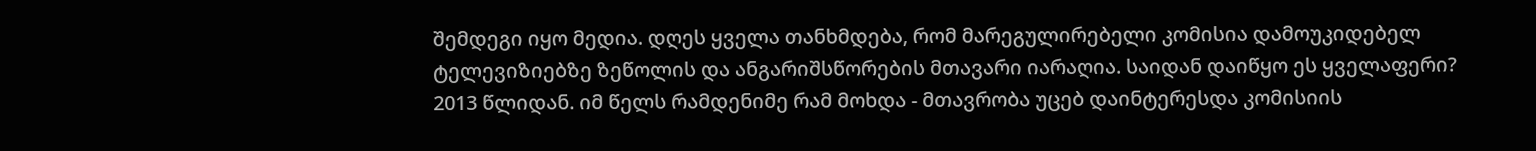შემდეგი იყო მედია. დღეს ყველა თანხმდება, რომ მარეგულირებელი კომისია დამოუკიდებელ ტელევიზიებზე ზეწოლის და ანგარიშსწორების მთავარი იარაღია. საიდან დაიწყო ეს ყველაფერი? 2013 წლიდან. იმ წელს რამდენიმე რამ მოხდა - მთავრობა უცებ დაინტერესდა კომისიის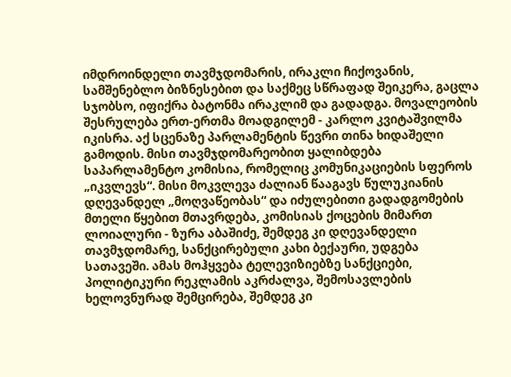იმდროინდელი თავმჯდომარის, ირაკლი ჩიქოვანის, სამშენებლო ბიზნესებით და საქმეც სწრაფად შეიკერა, გაცლა სჯობსო, იფიქრა ბატონმა ირაკლიმ და გადადგა. მოვალეობის შესრულება ერთ-ერთმა მოადგილემ - კარლო კვიტაშვილმა იკისრა. აქ სცენაზე პარლამენტის წევრი თინა ხიდაშელი გამოდის. მისი თავმჯდომარეობით ყალიბდება საპარლამენტო კომისია, რომელიც კომუნიკაციების სფეროს „იკვლევს“. მისი მოკვლევა ძალიან წააგავს წულუკიანის დღევანდელ „მოღვაწეობას“ და იძულებითი გადადგომების მთელი წყებით მთავრდება, კომისიას ქოცების მიმართ ლოიალური - ზურა აბაშიძე, შემდეგ კი დღევანდელი თავმჯდომარე, სანქცირებული კახი ბექაური, უდგება სათავეში. ამას მოჰყვება ტელევიზიებზე სანქციები, პოლიტიკური რეკლამის აკრძალვა, შემოსავლების ხელოვნურად შემცირება, შემდეგ კი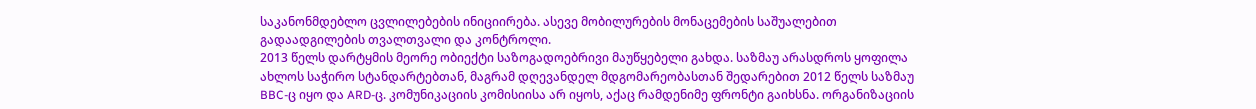საკანონმდებლო ცვლილებების ინიციირება. ასევე მობილურების მონაცემების საშუალებით გადაადგილების თვალთვალი და კონტროლი.
2013 წელს დარტყმის მეორე ობიექტი საზოგადოებრივი მაუწყებელი გახდა. საზმაუ არასდროს ყოფილა ახლოს საჭირო სტანდარტებთან, მაგრამ დღევანდელ მდგომარეობასთან შედარებით 2012 წელს საზმაუ BBC-ც იყო და ARD-ც. კომუნიკაციის კომისიისა არ იყოს, აქაც რამდენიმე ფრონტი გაიხსნა. ორგანიზაციის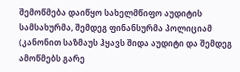შემოწმება დაიწყო სახელმწიფო აუდიტის სამსახურმა, შემდეგ ფინანსურმა პოლიციამ (კანონით საზმაუს ჰყავს შიდა აუდიტი და შემდეგ ამოწმებს გარე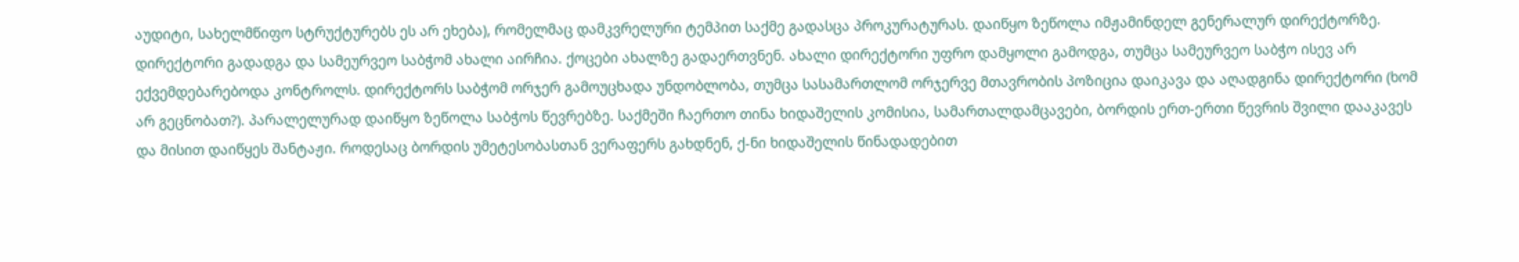აუდიტი, სახელმწიფო სტრუქტურებს ეს არ ეხება), რომელმაც დამკვრელური ტემპით საქმე გადასცა პროკურატურას. დაიწყო ზეწოლა იმჟამინდელ გენერალურ დირექტორზე. დირექტორი გადადგა და სამეურვეო საბჭომ ახალი აირჩია. ქოცები ახალზე გადაერთვნენ. ახალი დირექტორი უფრო დამყოლი გამოდგა, თუმცა სამეურვეო საბჭო ისევ არ ექვემდებარებოდა კონტროლს. დირექტორს საბჭომ ორჯერ გამოუცხადა უნდობლობა, თუმცა სასამართლომ ორჯერვე მთავრობის პოზიცია დაიკავა და აღადგინა დირექტორი (ხომ არ გეცნობათ?). პარალელურად დაიწყო ზეწოლა საბჭოს წევრებზე. საქმეში ჩაერთო თინა ხიდაშელის კომისია, სამართალდამცავები, ბორდის ერთ-ერთი წევრის შვილი დააკავეს და მისით დაიწყეს შანტაჟი. როდესაც ბორდის უმეტესობასთან ვერაფერს გახდნენ, ქ-ნი ხიდაშელის წინადადებით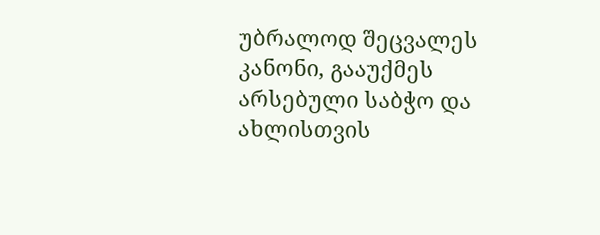უბრალოდ შეცვალეს კანონი, გააუქმეს არსებული საბჭო და ახლისთვის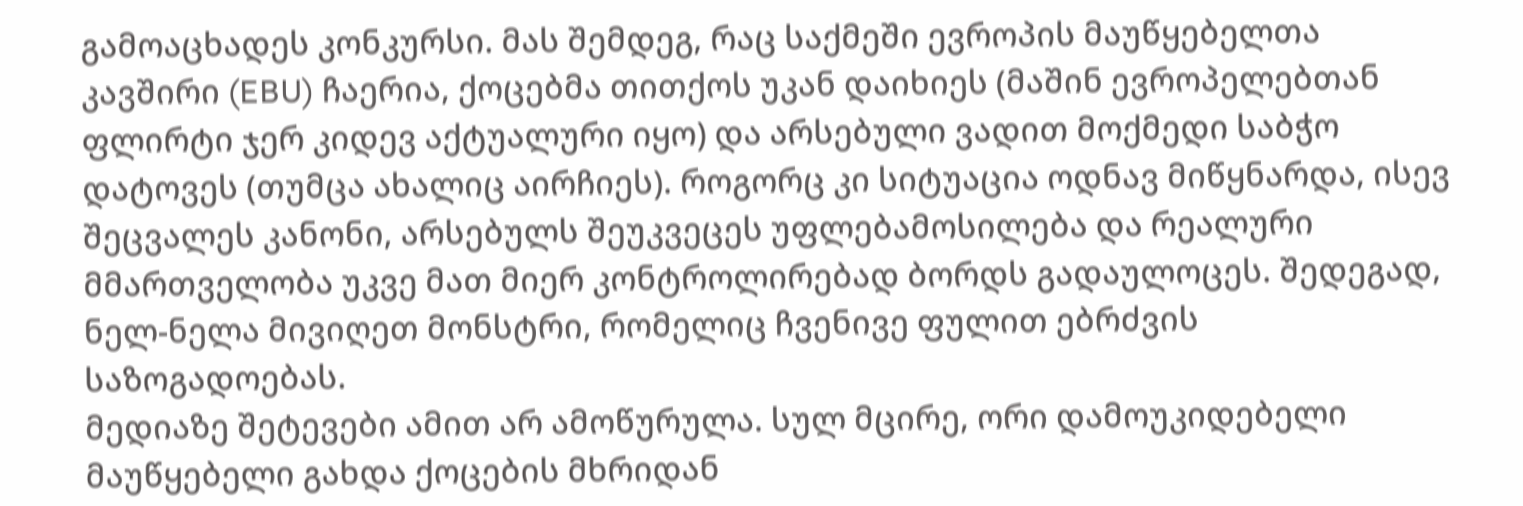გამოაცხადეს კონკურსი. მას შემდეგ, რაც საქმეში ევროპის მაუწყებელთა კავშირი (EBU) ჩაერია, ქოცებმა თითქოს უკან დაიხიეს (მაშინ ევროპელებთან ფლირტი ჯერ კიდევ აქტუალური იყო) და არსებული ვადით მოქმედი საბჭო დატოვეს (თუმცა ახალიც აირჩიეს). როგორც კი სიტუაცია ოდნავ მიწყნარდა, ისევ შეცვალეს კანონი, არსებულს შეუკვეცეს უფლებამოსილება და რეალური მმართველობა უკვე მათ მიერ კონტროლირებად ბორდს გადაულოცეს. შედეგად, ნელ-ნელა მივიღეთ მონსტრი, რომელიც ჩვენივე ფულით ებრძვის საზოგადოებას.
მედიაზე შეტევები ამით არ ამოწურულა. სულ მცირე, ორი დამოუკიდებელი მაუწყებელი გახდა ქოცების მხრიდან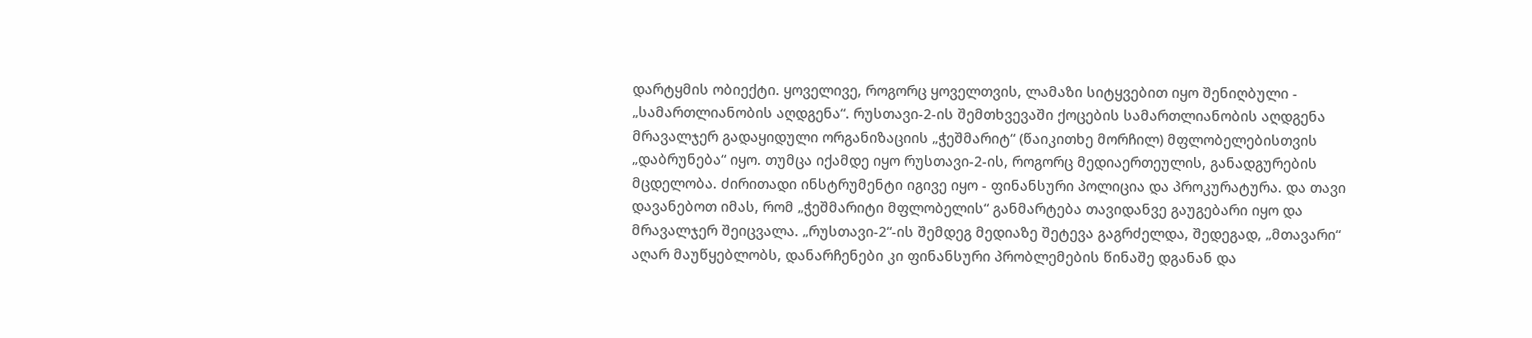დარტყმის ობიექტი. ყოველივე, როგორც ყოველთვის, ლამაზი სიტყვებით იყო შენიღბული - „სამართლიანობის აღდგენა“. რუსთავი-2-ის შემთხვევაში ქოცების სამართლიანობის აღდგენა მრავალჯერ გადაყიდული ორგანიზაციის „ჭეშმარიტ“ (წაიკითხე მორჩილ) მფლობელებისთვის „დაბრუნება“ იყო. თუმცა იქამდე იყო რუსთავი-2-ის, როგორც მედიაერთეულის, განადგურების მცდელობა. ძირითადი ინსტრუმენტი იგივე იყო - ფინანსური პოლიცია და პროკურატურა. და თავი დავანებოთ იმას, რომ „ჭეშმარიტი მფლობელის“ განმარტება თავიდანვე გაუგებარი იყო და მრავალჯერ შეიცვალა. „რუსთავი-2“-ის შემდეგ მედიაზე შეტევა გაგრძელდა, შედეგად, „მთავარი“ აღარ მაუწყებლობს, დანარჩენები კი ფინანსური პრობლემების წინაშე დგანან და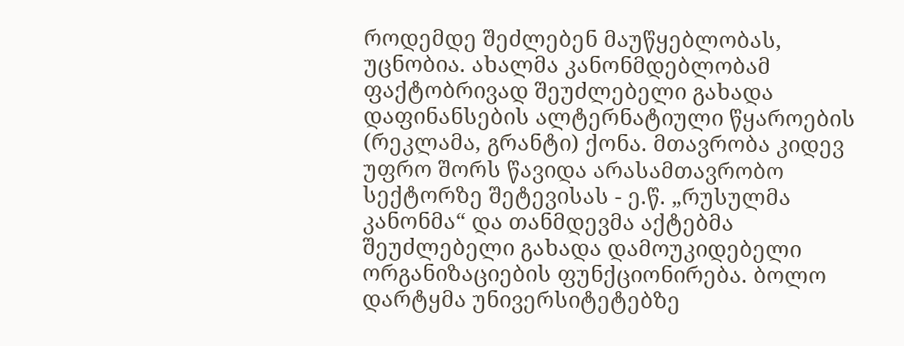როდემდე შეძლებენ მაუწყებლობას, უცნობია. ახალმა კანონმდებლობამ ფაქტობრივად შეუძლებელი გახადა დაფინანსების ალტერნატიული წყაროების (რეკლამა, გრანტი) ქონა. მთავრობა კიდევ უფრო შორს წავიდა არასამთავრობო სექტორზე შეტევისას - ე.წ. „რუსულმა კანონმა“ და თანმდევმა აქტებმა შეუძლებელი გახადა დამოუკიდებელი ორგანიზაციების ფუნქციონირება. ბოლო დარტყმა უნივერსიტეტებზე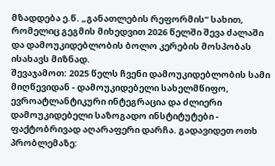მზადდება ე.წ. „განათლების რეფორმის“ სახით, რომელიც გეგმის მიხედვით 2026 წელში შევა ძალაში და დამოუკიდებლობის ბოლო კერების მოსპობას ისახავს მიზნად.
შევაჯამოთ: 2025 წელს ჩვენი დამოუკიდებლობის სამი მიღწევიდან - დამოუკიდებელი სახელმწიფო, ევროატლანტიკური ინტეგრაცია და ძლიერი დამოუკიდებელი საზოგადო ინსტიტუტები - ფაქტობრივად აღარაფერი დარჩა. გადავიდეთ ოთხ პრობლემაზე: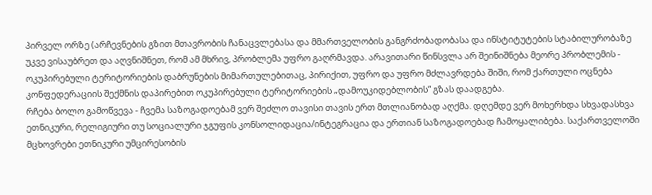პირველ ორზე (არჩევნების გზით მთავრობის ჩანაცვლებასა და მმართველობის განგრძობადობასა და ინსტიტუტების სტაბილურობაზე უკვე ვისაუბრეთ და აღვნიშნეთ, რომ ამ მხრივ, პრობლემა უფრო გაღრმავდა. არავითარი წინსვლა არ შეინიშნება მეორე პრობლემის - ოკუპირებული ტერიტორიების დაბრუნების მიმართულებითაც, პირიქით, უფრო და უფრო მძლავრდება შიში, რომ ქართული ოცნება კონფედერაციის შექმნის დაპირებით ოკუპირებული ტერიტორიების „დამოუკიდებლობის“ გზას დაადგება.
რჩება ბოლო გამოწვევა - ჩვემა საზოგადოებამ ვერ შეძლო თავისი თავის ერთ მთლიანობად აღქმა. დღემდე ვერ მოხერხდა სხვადასხვა ეთნიკური, რელიგიური თუ სოციალური ჯგუფის კონსოლიდაცია/ინტეგრაცია და ერთიან საზოგადოებად ჩამოყალიბება. საქართველოში მცხოვრები ეთნიკური უმცირესობის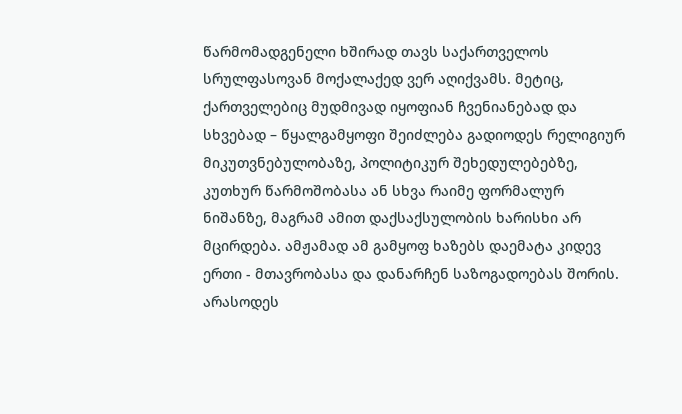წარმომადგენელი ხშირად თავს საქართველოს სრულფასოვან მოქალაქედ ვერ აღიქვამს. მეტიც, ქართველებიც მუდმივად იყოფიან ჩვენიანებად და სხვებად – წყალგამყოფი შეიძლება გადიოდეს რელიგიურ მიკუთვნებულობაზე, პოლიტიკურ შეხედულებებზე, კუთხურ წარმოშობასა ან სხვა რაიმე ფორმალურ ნიშანზე, მაგრამ ამით დაქსაქსულობის ხარისხი არ მცირდება. ამჟამად ამ გამყოფ ხაზებს დაემატა კიდევ ერთი - მთავრობასა და დანარჩენ საზოგადოებას შორის. არასოდეს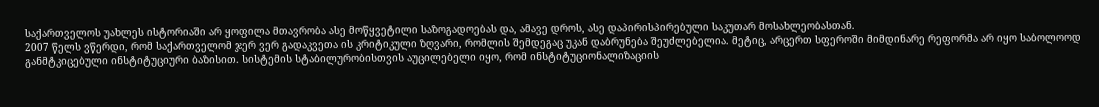საქართველოს უახლეს ისტორიაში არ ყოფილა მთავრობა ასე მოწყვეტილი საზოგადოებას და, ამავე დროს, ასე დაპირისპირებული საკუთარ მოსახლეობასთან.
2007 წელს ვწერდი, რომ საქართველომ ჯერ ვერ გადაკვეთა ის კრიტიკული ზღვარი, რომლის შემდეგაც უკან დაბრუნება შეუძლებელია. მეტიც, არცერთ სფეროში მიმდინარე რეფორმა არ იყო საბოლოოდ განმტკიცებული ინსტიტუციური ბაზისით. სისტემის სტაბილურობისთვის აუცილებელი იყო, რომ ინსტიტუციონალიზაციის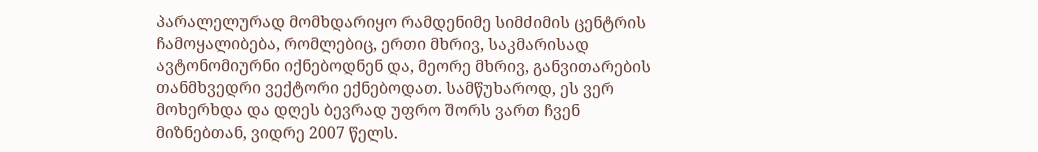პარალელურად მომხდარიყო რამდენიმე სიმძიმის ცენტრის ჩამოყალიბება, რომლებიც, ერთი მხრივ, საკმარისად ავტონომიურნი იქნებოდნენ და, მეორე მხრივ, განვითარების თანმხვედრი ვექტორი ექნებოდათ. სამწუხაროდ, ეს ვერ მოხერხდა და დღეს ბევრად უფრო შორს ვართ ჩვენ მიზნებთან, ვიდრე 2007 წელს.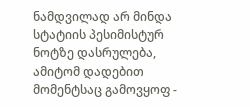ნამდვილად არ მინდა სტატიის პესიმისტურ ნოტზე დასრულება, ამიტომ დადებით მომენტსაც გამოვყოფ -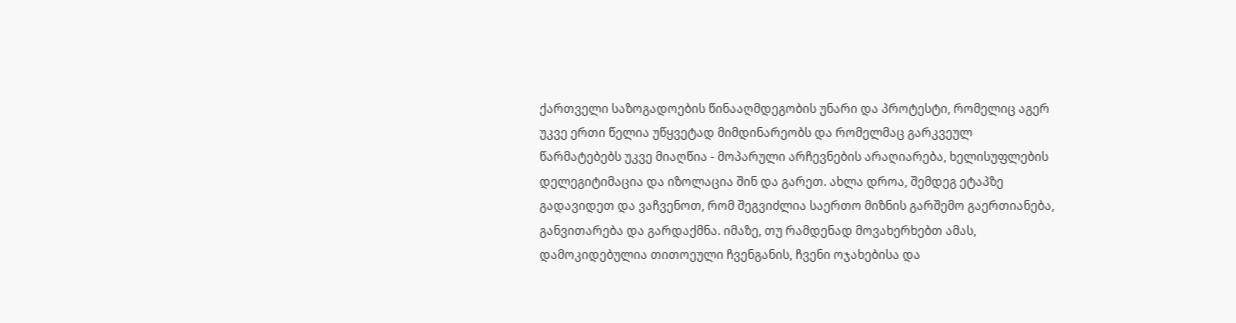ქართველი საზოგადოების წინააღმდეგობის უნარი და პროტესტი, რომელიც აგერ უკვე ერთი წელია უწყვეტად მიმდინარეობს და რომელმაც გარკვეულ წარმატებებს უკვე მიაღწია - მოპარული არჩევნების არაღიარება, ხელისუფლების დელეგიტიმაცია და იზოლაცია შინ და გარეთ. ახლა დროა, შემდეგ ეტაპზე გადავიდეთ და ვაჩვენოთ, რომ შეგვიძლია საერთო მიზნის გარშემო გაერთიანება, განვითარება და გარდაქმნა. იმაზე, თუ რამდენად მოვახერხებთ ამას, დამოკიდებულია თითოეული ჩვენგანის, ჩვენი ოჯახებისა და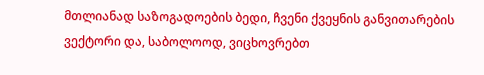მთლიანად საზოგადოების ბედი, ჩვენი ქვეყნის განვითარების ვექტორი და, საბოლოოდ, ვიცხოვრებთ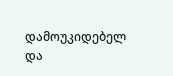დამოუკიდებელ და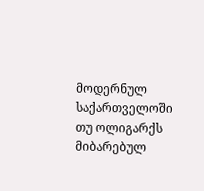მოდერნულ საქართველოში თუ ოლიგარქს მიბარებულ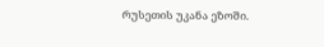რუსეთის უკანა ეზოში.